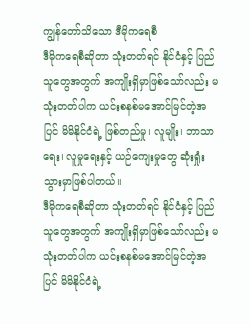ကျွန်တော်သိသော ဒီမိုကရေစီ
ဒီမိုကရေစီဆိုတာ သုံးတတ်ရင် နိုင်ငံနှင့် ပြည်သူတွေအတွက် အကျိုးရှိမှာဖြစ်သော်လည်း မသုံးတတ်ပါက ယင်းစနစ်မအောင်မြင်တဲ့အပြင် မိမိနိုင်ငံရဲ့ ဖြစ်တည်မှု၊ လူမျိုး၊ ဘာသာရေး၊ လူမှုရေးနှင့် ယဉ်ကျေးမှုတွေ ဆုံးရှုံးသွားမှာဖြစ်ပါတယ်။
ဒီမိုကရေစီဆိုတာ သုံးတတ်ရင် နိုင်ငံနှင့် ပြည်သူတွေအတွက် အကျိုးရှိမှာဖြစ်သော်လည်း မသုံးတတ်ပါက ယင်းစနစ်မအောင်မြင်တဲ့အပြင် မိမိနိုင်ငံရဲ့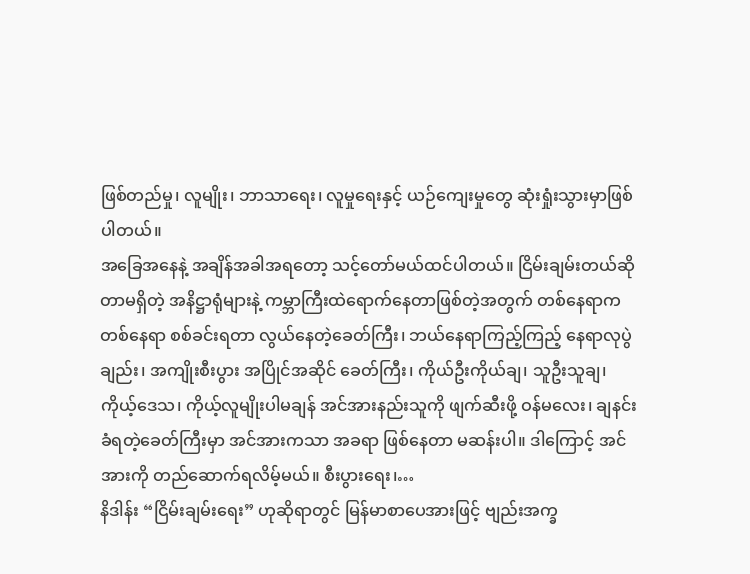ဖြစ်တည်မှု၊ လူမျိုး၊ ဘာသာရေး၊ လူမှုရေးနှင့် ယဉ်ကျေးမှုတွေ ဆုံးရှုံးသွားမှာဖြစ်ပါတယ်။
အခြေအနေနဲ့ အချိန်အခါအရတော့ သင့်တော်မယ်ထင်ပါတယ်။ ငြိမ်းချမ်းတယ်ဆိုတာမရှိတဲ့ အနိဋ္ဌာရုံများနဲ့ ကမ္ဘာကြီးထဲရောက်နေတာဖြစ်တဲ့အတွက် တစ်နေရာကတစ်နေရာ စစ်ခင်းရတာ လွယ်နေတဲ့ခေတ်ကြီး၊ ဘယ်နေရာကြည့်ကြည့် နေရာလုပွဲချည်း၊ အကျိုးစီးပွား အပြိုင်အဆိုင် ခေတ်ကြီး၊ ကိုယ်ဦးကိုယ်ချ၊ သူဦးသူချ၊ ကိုယ့်ဒေသ၊ ကိုယ့်လူမျိုးပါမချန် အင်အားနည်းသူကို ဖျက်ဆီးဖို့ ဝန်မလေး၊ ချနင်းခံရတဲ့ခေတ်ကြီးမှာ အင်အားကသာ အခရာ ဖြစ်နေတာ မဆန်းပါ။ ဒါကြောင့် အင်အားကို တည်ဆောက်ရလိမ့်မယ်။ စီးပွားရေး၊…
နိဒါန်း “ငြိမ်းချမ်းရေး” ဟုဆိုရာတွင် မြန်မာစာပေအားဖြင့် ဗျည်းအက္ခ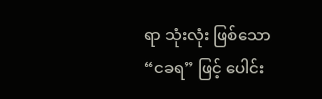ရာ သုံးလုံး ဖြစ်သော “ငခရ” ဖြင့် ပေါင်း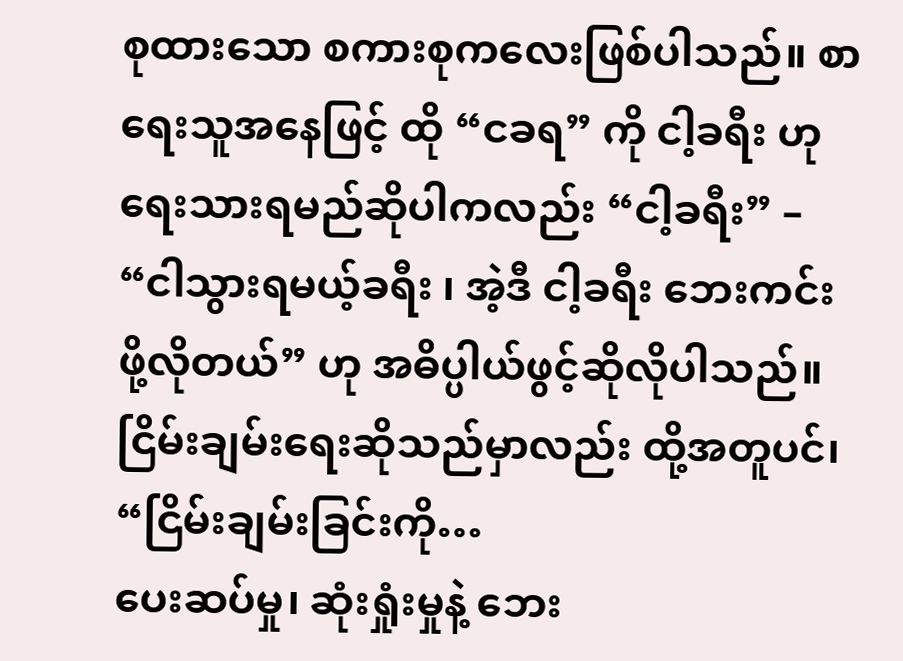စုထားသော စကားစုကလေးဖြစ်ပါသည်။ စာရေးသူအနေဖြင့် ထို “ငခရ” ကို ငါ့ခရီး ဟု ရေးသားရမည်ဆိုပါကလည်း “ငါ့ခရီး” – “ငါသွားရမယ့်ခရီး ၊ အဲ့ဒီ ငါ့ခရီး ဘေးကင်းဖို့လိုတယ်” ဟု အဓိပ္ပါယ်ဖွင့်ဆိုလိုပါသည်။ ငြိမ်းချမ်းရေးဆိုသည်မှာလည်း ထို့အတူပင်၊ “ငြိမ်းချမ်းခြင်းကို…
ပေးဆပ်မှု၊ ဆုံးရှုံးမှုနဲ့ ဘေး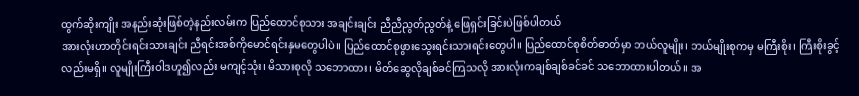ထွက်ဆိုးကျိုး အနည်းဆုံးဖြစ်တဲ့နည်းလမ်းက ပြည်ထောင်စုသား အချင်းချင်း ညီညီညွတ်ညွတ်နဲ့ ဖြေရှင်းခြင်းပဲဖြစ်ပါတယ်
အားလုံးဟာတိုင်းရင်းသားချင်း ညီရင်းအစ်ကိုမောင်ရင်းနှမတွေပါပဲ။ ပြည်ထောင်စုဖွားသွေးရင်းသားရင်းတွေပါ။ ပြည်ထောင်စုစိတ်ဓာတ်မှာ ဘယ်လူမျိုး၊ ဘယ်မျိုးစုကမှ မကြီးစိုး၊ ကြီးစိုးခွင့်လည်းမရှိ။ လူမျိုးကြီးဝါဒဟူ၍လည်း မကျင့်သုံး၊ မိသားစုလို သဘောထား၊ မိတ်ဆွေလိုချစ်ခင်ကြသလို အားလုံးကချစ်ချစ်ခင်ခင် သဘောထားပါတယ်။ အ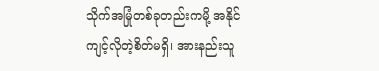သိုက်အမြုံတစ်ခုတည်းကမို့ အနိုင်ကျင့်လိုတဲ့စိတ်မရှိ၊ အားနည်းသူ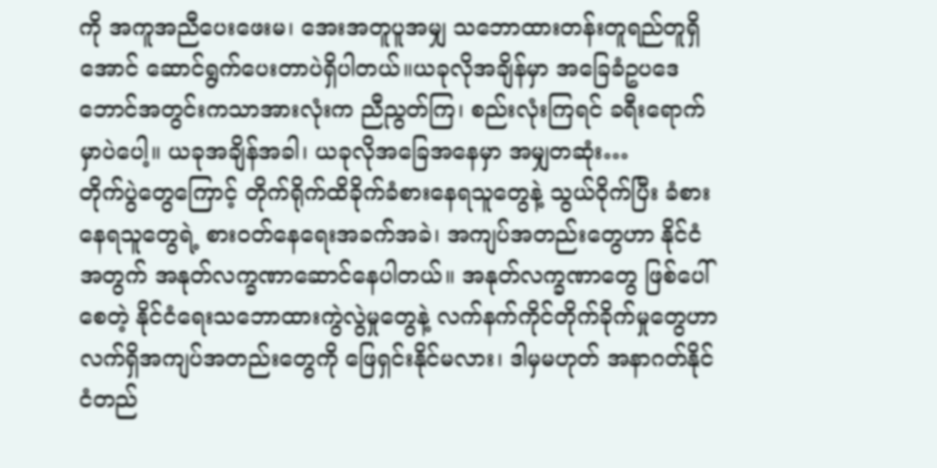ကို အကူအညီပေးဖေးမ၊ အေးအတူပူအမျှ သဘောထားတန်းတူရည်တူရှိအောင် ဆောင်ရွက်ပေးတာပဲရှိပါတယ်။ယခုလိုအချိန်မှာ အခြေခံဥပဒေ ဘောင်အတွင်းကသာအားလုံးက ညီညွတ်ကြ၊ စည်းလုံးကြရင် ခရီးရောက်မှာပဲပေါ့။ ယခုအချိန်အခါ၊ ယခုလိုအခြေအနေမှာ အမျှတဆုံး…
တိုက်ပွဲတွေကြောင့် တိုက်ရိုက်ထိခိုက်ခံစားနေရသူတွေနဲ့ သွယ်ဝိုက်ပြီး ခံစားနေရသူတွေရဲ့ စားဝတ်နေရေးအခက်အခဲ၊ အကျပ်အတည်းတွေဟာ နိုင်ငံအတွက် အနုတ်လက္ခဏာဆောင်နေပါတယ်။ အနုတ်လက္ခဏာတွေ ဖြစ်ပေါ်စေတဲ့ နိုင်ငံရေးသဘောထားကွဲလွဲမှုတွေနဲ့ လက်နက်ကိုင်တိုက်ခိုက်မှုတွေဟာ လက်ရှိအကျပ်အတည်းတွေကို ဖြေရှင်းနိုင်မလား၊ ဒါမှမဟုတ် အနာဂတ်နိုင်ငံတည်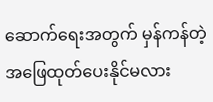ဆောက်ရေးအတွက် မှန်ကန်တဲ့အဖြေထုတ်ပေးနိုင်မလား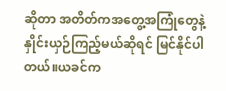ဆိုတာ အတိတ်ကအတွေ့အကြုံတွေနဲ့ နှိုင်းယှဉ်ကြည့်မယ်ဆိုရင် မြင်နိုင်ပါတယ်။ယခင်က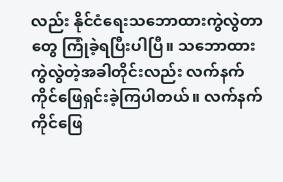လည်း နိုင်ငံရေးသဘောထားကွဲလွဲတာတွေ ကြုံခဲ့ရပြီးပါပြီ။ သဘောထားကွဲလွဲတဲ့အခါတိုင်းလည်း လက်နက်ကိုင်ဖြေရှင်းခဲ့ကြပါတယ်။ လက်နက်ကိုင်ဖြေ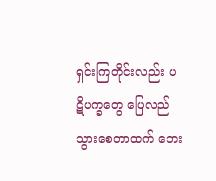ရှင်းကြတိုင်းလည်း ပဋိပက္ခတွေ ပြေလည်သွားစေတာထက် ဘေး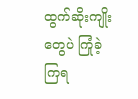ထွက်ဆိုးကျိုးတွေပဲ ကြုံခဲ့ကြရ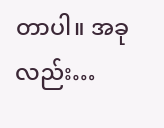တာပါ။ အခုလည်း…